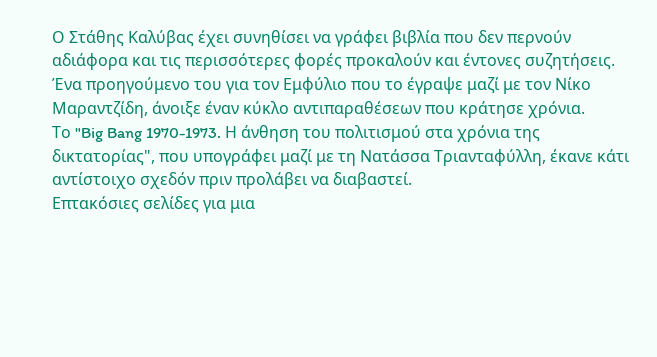Ο Στάθης Καλύβας έχει συνηθίσει να γράφει βιβλία που δεν περνούν αδιάφορα και τις περισσότερες φορές προκαλούν και έντονες συζητήσεις.
Ένα προηγούμενο του για τον Εμφύλιο που το έγραψε μαζί με τον Νίκο Μαραντζίδη, άνοιξε έναν κύκλο αντιπαραθέσεων που κράτησε χρόνια.
Το "Big Bang 1970-1973. Η άνθηση του πολιτισμού στα χρόνια της δικτατορίας", που υπογράφει μαζί με τη Νατάσσα Τριανταφύλλη, έκανε κάτι αντίστοιχο σχεδόν πριν προλάβει να διαβαστεί.
Επτακόσιες σελίδες για μια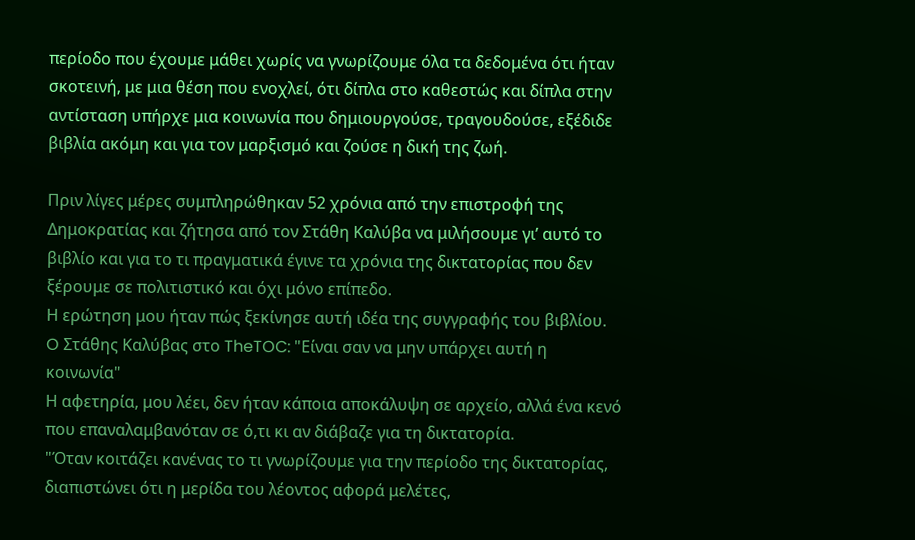περίοδο που έχουμε μάθει χωρίς να γνωρίζουμε όλα τα δεδομένα ότι ήταν σκοτεινή, με μια θέση που ενοχλεί, ότι δίπλα στο καθεστώς και δίπλα στην αντίσταση υπήρχε μια κοινωνία που δημιουργούσε, τραγουδούσε, εξέδιδε βιβλία ακόμη και για τον μαρξισμό και ζούσε η δική της ζωή.

Πριν λίγες μέρες συμπληρώθηκαν 52 χρόνια από την επιστροφή της Δημοκρατίας και ζήτησα από τον Στάθη Καλύβα να μιλήσουμε γι’ αυτό το βιβλίο και για το τι πραγματικά έγινε τα χρόνια της δικτατορίας που δεν ξέρουμε σε πολιτιστικό και όχι μόνο επίπεδο.
Η ερώτηση μου ήταν πώς ξεκίνησε αυτή ιδέα της συγγραφής του βιβλίου.
O Στάθης Καλύβας στο TheTOC: "Είναι σαν να μην υπάρχει αυτή η κοινωνία"
Η αφετηρία, μου λέει, δεν ήταν κάποια αποκάλυψη σε αρχείο, αλλά ένα κενό που επαναλαμβανόταν σε ό,τι κι αν διάβαζε για τη δικτατορία.
"Όταν κοιτάζει κανένας το τι γνωρίζουμε για την περίοδο της δικτατορίας, διαπιστώνει ότι η μερίδα του λέοντος αφορά μελέτες,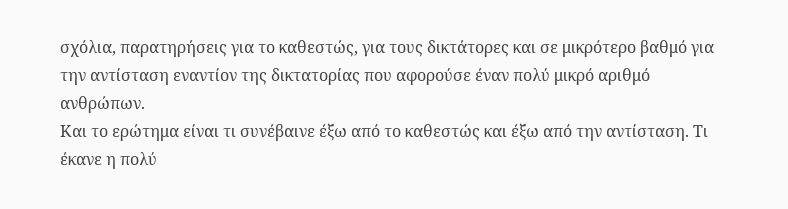σχόλια, παρατηρήσεις για το καθεστώς, για τους δικτάτορες και σε μικρότερο βαθμό για την αντίσταση εναντίον της δικτατορίας που αφορούσε έναν πολύ μικρό αριθμό ανθρώπων.
Και το ερώτημα είναι τι συνέβαινε έξω από το καθεστώς και έξω από την αντίσταση. Τι έκανε η πολύ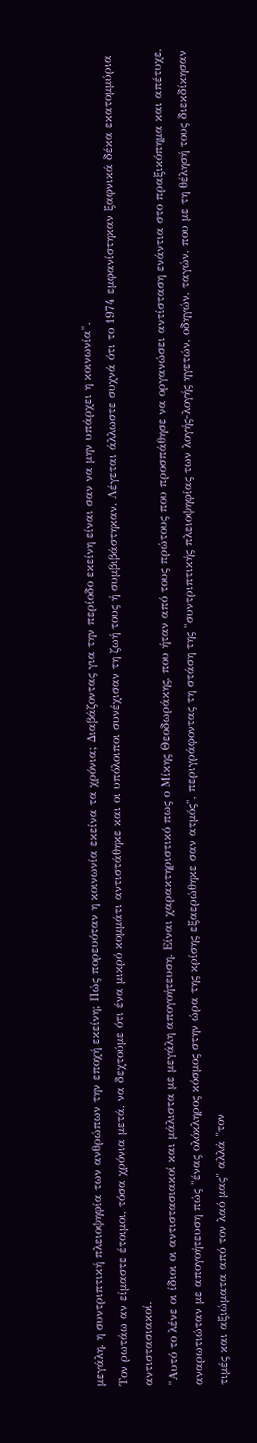μεγάλη, η συντριπτική πλειοψηφία των ανθρώπων την εποχή εκείνη; Πώς πορευόταν η κοινωνία εκείνα τα χρόνια; Διαβάζοντας για την περίοδο εκείνη είναι σαν να μην υπάρχει η κοινωνία".
Τον ρωτάω αν είμαστε έτοιμοι, τόσα χρόνια μετά, να δεχτούμε ότι ένα μικρό κομμάτι αντιστάθηκε και οι υπόλοιποι συνέχισαν τη ζωή τους ή συμβιβάστηκαν. Λέγεται άλλωστε συχνά ότι το 1974 εμφανίστηκαν ξαφνικά δέκα εκατομμύρια αντιστασιακοί.
"Αυτό το λένε οι ίδιοι οι αντιστασιακοί και μάλιστα με μεγάλη απογοήτευση. Είναι χαρακτηριστικό πως ο Μίκης Θεοδωράκης, που ήταν από τους πρώτους που προσπάθησε να οργανώσει αντίσταση ενάντια στο πραξικόπημα και απέτυχε, αναρωτιώταν με απογοήτευση πώς "ένας ολόκληρος κόσμος στην ώρα της κρίσης εξαερώθηκε σαν ατμός", περιγράφοντας τη στάση της "συντριπτικής πλειοψηφίας των λογής-λογής ηγετών, οδηγών, ταγών, που με τη θέλησή τους διεκδίκησαν τιμές και αξιώματα από τον λαό μας" αλλά "τον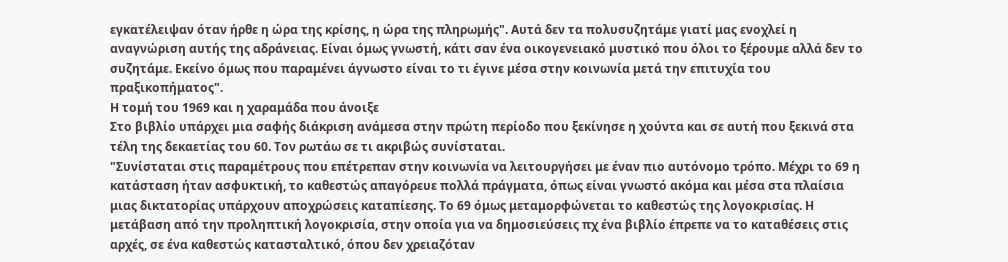εγκατέλειψαν όταν ήρθε η ώρα της κρίσης, η ώρα της πληρωμής". Αυτά δεν τα πολυσυζητάμε γιατί μας ενοχλεί η αναγνώριση αυτής της αδράνειας. Είναι όμως γνωστή, κάτι σαν ένα οικογενειακό μυστικό που όλοι το ξέρουμε αλλά δεν το συζητάμε. Εκείνο όμως που παραμένει άγνωστο είναι το τι έγινε μέσα στην κοινωνία μετά την επιτυχία του πραξικοπήματος".
Η τομή του 1969 και η χαραμάδα που άνοιξε
Στο βιβλίο υπάρχει μια σαφής διάκριση ανάμεσα στην πρώτη περίοδο που ξεκίνησε η χούντα και σε αυτή που ξεκινά στα τέλη της δεκαετίας του 60. Τον ρωτάω σε τι ακριβώς συνίσταται.
"Συνίσταται στις παραμέτρους που επέτρεπαν στην κοινωνία να λειτουργήσει με έναν πιο αυτόνομο τρόπο. Μέχρι το 69 η κατάσταση ήταν ασφυκτική, το καθεστώς απαγόρευε πολλά πράγματα, όπως είναι γνωστό ακόμα και μέσα στα πλαίσια μιας δικτατορίας υπάρχουν αποχρώσεις καταπίεσης. Το 69 όμως μεταμορφώνεται το καθεστώς της λογοκρισίας. Η μετάβαση από την προληπτική λογοκρισία, στην οποία για να δημοσιεύσεις πχ ένα βιβλίο έπρεπε να το καταθέσεις στις αρχές, σε ένα καθεστώς κατασταλτικό, όπου δεν χρειαζόταν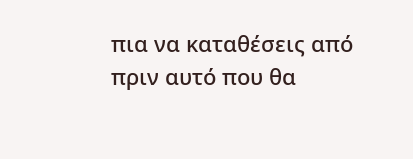πια να καταθέσεις από πριν αυτό που θα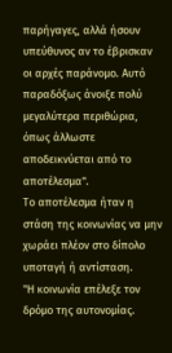παρήγαγες, αλλά ήσουν υπεύθυνος αν το έβρισκαν οι αρχές παράνομο. Αυτό παραδόξως άνοιξε πολύ μεγαλύτερα περιθώρια, όπως άλλωστε αποδεικνύεται από το αποτέλεσμα".
Το αποτέλεσμα ήταν η στάση της κοινωνίας να μην χωράει πλέον στο δίπολο υποταγή ή αντίσταση.
"Η κοινωνία επέλεξε τον δρόμο της αυτονομίας.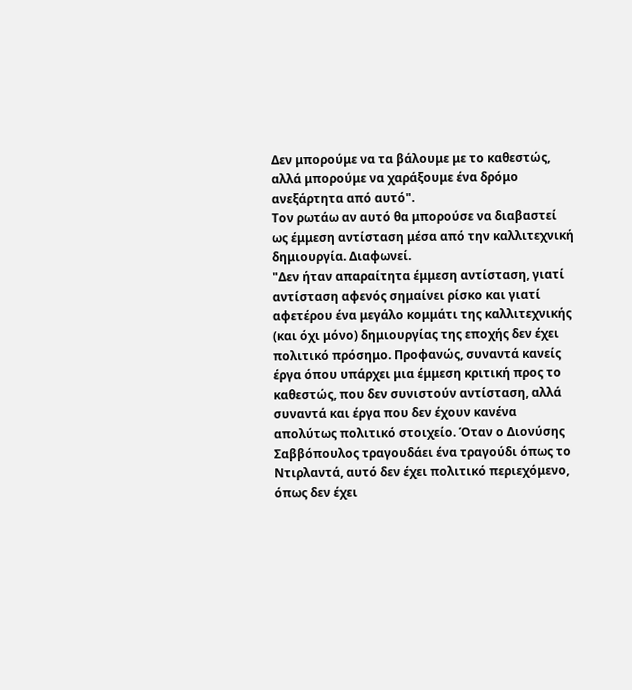Δεν μπορούμε να τα βάλουμε με το καθεστώς, αλλά μπορούμε να χαράξουμε ένα δρόμο ανεξάρτητα από αυτό".
Τον ρωτάω αν αυτό θα μπορούσε να διαβαστεί ως έμμεση αντίσταση μέσα από την καλλιτεχνική δημιουργία. Διαφωνεί.
"Δεν ήταν απαραίτητα έμμεση αντίσταση, γιατί αντίσταση αφενός σημαίνει ρίσκο και γιατί αφετέρου ένα μεγάλο κομμάτι της καλλιτεχνικής (και όχι μόνο) δημιουργίας της εποχής δεν έχει πολιτικό πρόσημο. Προφανώς, συναντά κανείς έργα όπου υπάρχει μια έμμεση κριτική προς το καθεστώς, που δεν συνιστούν αντίσταση, αλλά συναντά και έργα που δεν έχουν κανένα απολύτως πολιτικό στοιχείο. Όταν ο Διονύσης Σαββόπουλος τραγουδάει ένα τραγούδι όπως το Ντιρλαντά, αυτό δεν έχει πολιτικό περιεχόμενο, όπως δεν έχει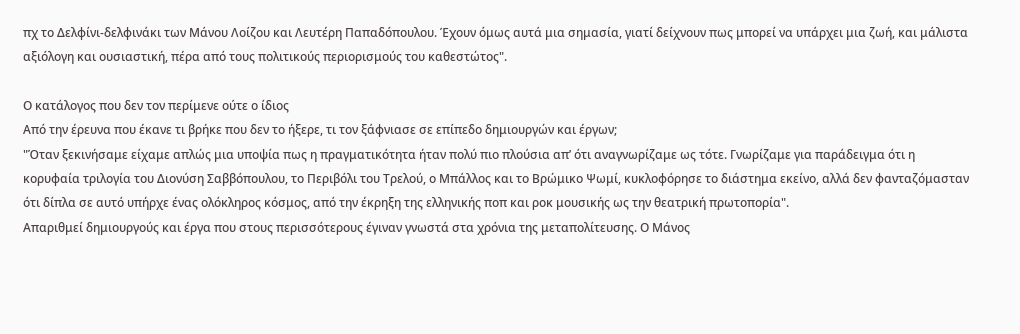πχ το Δελφίνι-δελφινάκι των Μάνου Λοίζου και Λευτέρη Παπαδόπουλου. Έχουν όμως αυτά μια σημασία, γιατί δείχνουν πως μπορεί να υπάρχει μια ζωή, και μάλιστα αξιόλογη και ουσιαστική, πέρα από τους πολιτικούς περιορισμούς του καθεστώτος".

Ο κατάλογος που δεν τον περίμενε ούτε ο ίδιος
Από την έρευνα που έκανε τι βρήκε που δεν το ήξερε, τι τον ξάφνιασε σε επίπεδο δημιουργών και έργων;
"Όταν ξεκινήσαμε είχαμε απλώς μια υποψία πως η πραγματικότητα ήταν πολύ πιο πλούσια απ’ ότι αναγνωρίζαμε ως τότε. Γνωρίζαμε για παράδειγμα ότι η κορυφαία τριλογία του Διονύση Σαββόπουλου, το Περιβόλι του Τρελού, ο Μπάλλος και το Βρώμικο Ψωμί, κυκλοφόρησε το διάστημα εκείνο, αλλά δεν φανταζόμασταν ότι δίπλα σε αυτό υπήρχε ένας ολόκληρος κόσμος, από την έκρηξη της ελληνικής ποπ και ροκ μουσικής ως την θεατρική πρωτοπορία".
Απαριθμεί δημιουργούς και έργα που στους περισσότερους έγιναν γνωστά στα χρόνια της μεταπολίτευσης. Ο Μάνος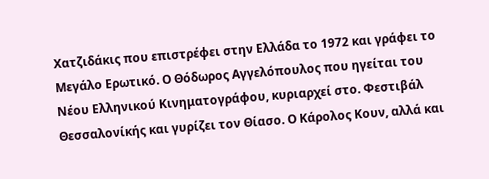Χατζιδάκις που επιστρέφει στην Ελλάδα το 1972 και γράφει το Μεγάλο Ερωτικό. Ο Θόδωρος Αγγελόπουλος που ηγείται του Νέου Ελληνικού Κινηματογράφου, κυριαρχεί στο. Φεστιβάλ Θεσσαλονίκής και γυρίζει τον Θίασο. Ο Κάρολος Κουν, αλλά και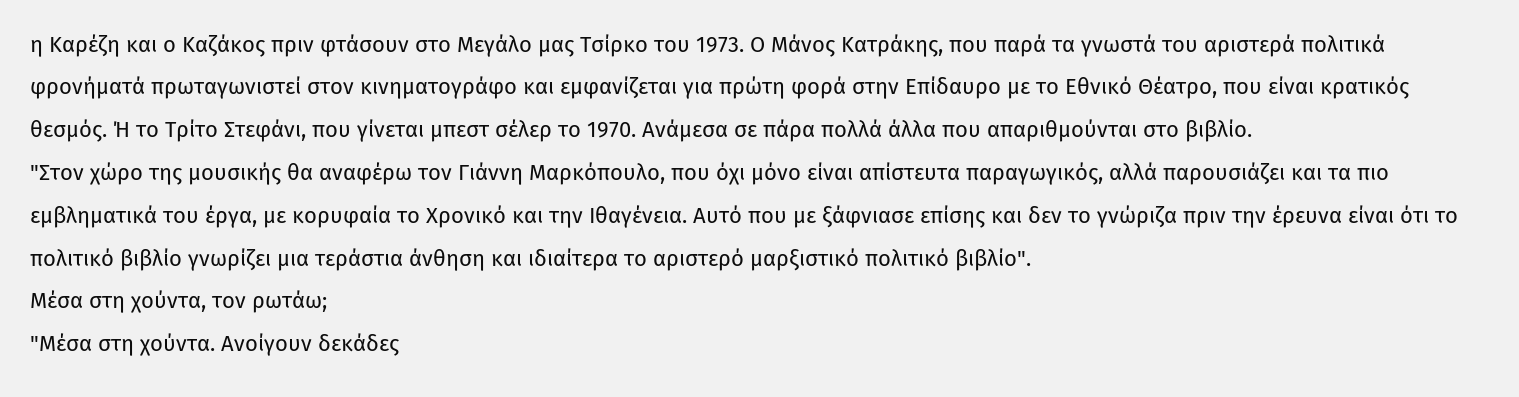η Καρέζη και ο Καζάκος πριν φτάσουν στο Μεγάλο μας Τσίρκο του 1973. Ο Μάνος Κατράκης, που παρά τα γνωστά του αριστερά πολιτικά φρονήματά πρωταγωνιστεί στον κινηματογράφο και εμφανίζεται για πρώτη φορά στην Επίδαυρο με το Εθνικό Θέατρο, που είναι κρατικός θεσμός. Ή το Τρίτο Στεφάνι, που γίνεται μπεστ σέλερ το 1970. Ανάμεσα σε πάρα πολλά άλλα που απαριθμούνται στο βιβλίο.
"Στον χώρο της μουσικής θα αναφέρω τον Γιάννη Μαρκόπουλο, που όχι μόνο είναι απίστευτα παραγωγικός, αλλά παρουσιάζει και τα πιο εμβληματικά του έργα, με κορυφαία το Χρονικό και την Ιθαγένεια. Αυτό που με ξάφνιασε επίσης και δεν το γνώριζα πριν την έρευνα είναι ότι το πολιτικό βιβλίο γνωρίζει μια τεράστια άνθηση και ιδιαίτερα το αριστερό μαρξιστικό πολιτικό βιβλίο".
Μέσα στη χούντα, τον ρωτάω;
"Μέσα στη χούντα. Ανοίγουν δεκάδες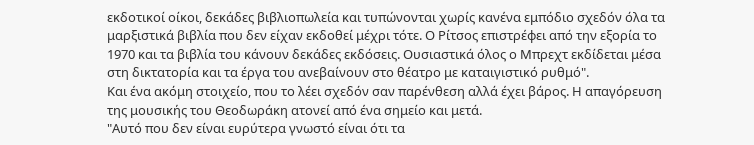εκδοτικοί οίκοι, δεκάδες βιβλιοπωλεία και τυπώνονται χωρίς κανένα εμπόδιο σχεδόν όλα τα μαρξιστικά βιβλία που δεν είχαν εκδοθεί μέχρι τότε. Ο Ρίτσος επιστρέφει από την εξορία το 1970 και τα βιβλία του κάνουν δεκάδες εκδόσεις. Ουσιαστικά όλος ο Μπρεχτ εκδίδεται μέσα στη δικτατορία και τα έργα του ανεβαίνουν στο θέατρο με καταιγιστικό ρυθμό".
Και ένα ακόμη στοιχείο, που το λέει σχεδόν σαν παρένθεση αλλά έχει βάρος. Η απαγόρευση της μουσικής του Θεοδωράκη ατονεί από ένα σημείο και μετά.
"Αυτό που δεν είναι ευρύτερα γνωστό είναι ότι τα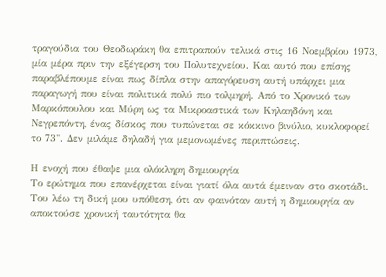τραγούδια του Θεοδωράκη θα επιτραπούν τελικά στις 16 Νοεμβρίου 1973, μία μέρα πριν την εξέγερση του Πολυτεχνείου. Και αυτό που επίσης παραβλέπουμε είναι πως δίπλα στην απαγόρευση αυτή υπάρχει μια παραγωγή που είναι πολιτικά πολύ πιο τολμηρή. Από το Χρονικό των Μαρκόπουλου και Μύρη ως τα Μικροαστικά των Κηλαηδόνη και Νεγρεπόντη, ένας δίσκος που τυπώνεται σε κόκκινο βινύλιο, κυκλοφορεί το 73". Δεν μιλάμε δηλαδή για μεμονωμένες περιπτώσεις.

Η ενοχή που έθαψε μια ολόκληρη δημιουργία
Το ερώτημα που επανέρχεται είναι γιατί όλα αυτά έμειναν στο σκοτάδι. Του λέω τη δική μου υπόθεση, ότι αν φαινόταν αυτή η δημιουργία αν αποκτούσε χρονική ταυτότητα θα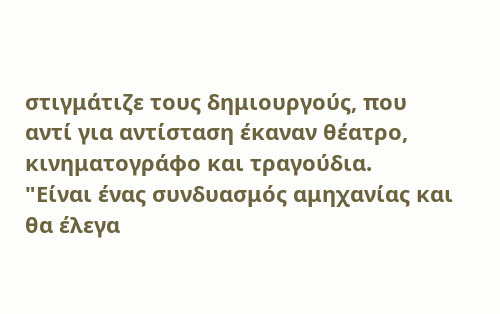στιγμάτιζε τους δημιουργούς, που αντί για αντίσταση έκαναν θέατρο, κινηματογράφο και τραγούδια.
"Είναι ένας συνδυασμός αμηχανίας και θα έλεγα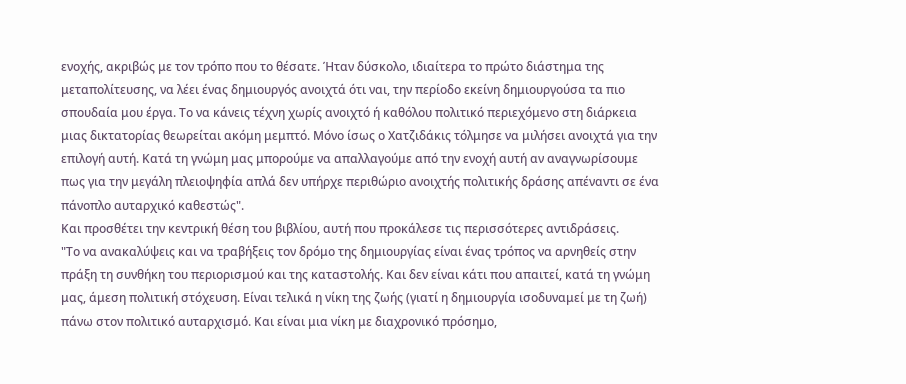ενοχής, ακριβώς με τον τρόπο που το θέσατε. Ήταν δύσκολο, ιδιαίτερα το πρώτο διάστημα της μεταπολίτευσης, να λέει ένας δημιουργός ανοιχτά ότι ναι, την περίοδο εκείνη δημιουργούσα τα πιο σπουδαία μου έργα. Το να κάνεις τέχνη χωρίς ανοιχτό ή καθόλου πολιτικό περιεχόμενο στη διάρκεια μιας δικτατορίας θεωρείται ακόμη μεμπτό. Μόνο ίσως ο Χατζιδάκις τόλμησε να μιλήσει ανοιχτά για την επιλογή αυτή. Κατά τη γνώμη μας μπορούμε να απαλλαγούμε από την ενοχή αυτή αν αναγνωρίσουμε πως για την μεγάλη πλειοψηφία απλά δεν υπήρχε περιθώριο ανοιχτής πολιτικής δράσης απέναντι σε ένα πάνοπλο αυταρχικό καθεστώς".
Και προσθέτει την κεντρική θέση του βιβλίου, αυτή που προκάλεσε τις περισσότερες αντιδράσεις.
"Το να ανακαλύψεις και να τραβήξεις τον δρόμο της δημιουργίας είναι ένας τρόπος να αρνηθείς στην πράξη τη συνθήκη του περιορισμού και της καταστολής. Και δεν είναι κάτι που απαιτεί, κατά τη γνώμη μας, άμεση πολιτική στόχευση. Είναι τελικά η νίκη της ζωής (γιατί η δημιουργία ισοδυναμεί με τη ζωή) πάνω στον πολιτικό αυταρχισμό. Και είναι μια νίκη με διαχρονικό πρόσημο,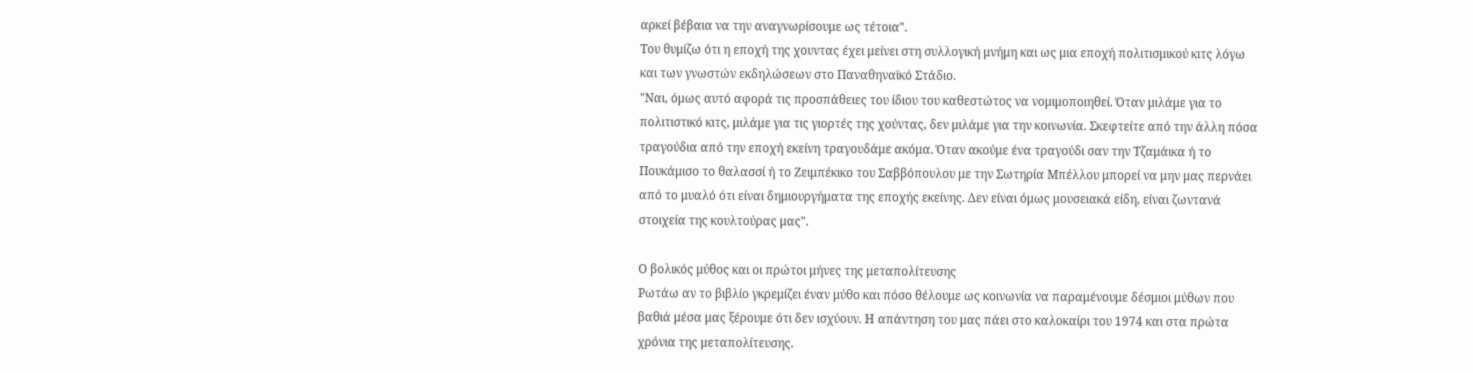αρκεί βέβαια να την αναγνωρίσουμε ως τέτοια".
Του θυμίζω ότι η εποχή της χουντας έχει μείνει στη συλλογική μνήμη και ως μια εποχή πολιτισμικού κιτς λόγω και των γνωστών εκδηλώσεων στο Παναθηναϊκό Στάδιο.
"Ναι, όμως αυτό αφορά τις προσπάθειες του ίδιου του καθεστώτος να νομιμοποιηθεί. Όταν μιλάμε για το πολιτιστικό κιτς, μιλάμε για τις γιορτές της χούντας, δεν μιλάμε για την κοινωνία. Σκεφτείτε από την άλλη πόσα τραγούδια από την εποχή εκείνη τραγουδάμε ακόμα. Όταν ακούμε ένα τραγούδι σαν την Τζαμάικα ή το Πουκάμισο το θαλασσί ή το Ζειμπέκικο του Σαββόπουλου με την Σωτηρία Μπέλλου μπορεί να μην μας περνάει από το μυαλό ότι είναι δημιουργήματα της εποχής εκείνης. Δεν είναι όμως μουσειακά είδη, είναι ζωντανά στοιχεία της κουλτούρας μας".

Ο βολικός μύθος και οι πρώτοι μήνες της μεταπολίτευσης
Ρωτάω αν το βιβλίο γκρεμίζει έναν μύθο και πόσο θέλουμε ως κοινωνία να παραμένουμε δέσμιοι μύθων που βαθιά μέσα μας ξέρουμε ότι δεν ισχύουν. Η απάντηση του μας πάει στο καλοκαίρι του 1974 και στα πρώτα χρόνια της μεταπολίτευσης.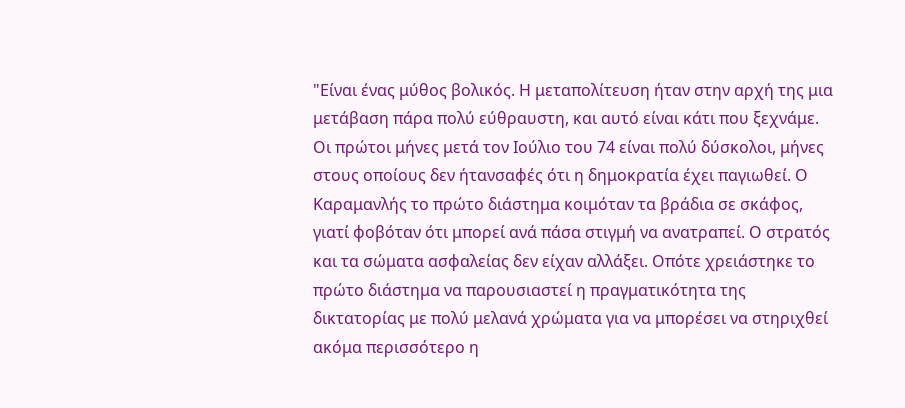"Είναι ένας μύθος βολικός. Η μεταπολίτευση ήταν στην αρχή της μια μετάβαση πάρα πολύ εύθραυστη, και αυτό είναι κάτι που ξεχνάμε. Οι πρώτοι μήνες μετά τον Ιούλιο του 74 είναι πολύ δύσκολοι, μήνες στους οποίους δεν ήτανσαφές ότι η δημοκρατία έχει παγιωθεί. Ο Καραμανλής το πρώτο διάστημα κοιμόταν τα βράδια σε σκάφος, γιατί φοβόταν ότι μπορεί ανά πάσα στιγμή να ανατραπεί. Ο στρατός και τα σώματα ασφαλείας δεν είχαν αλλάξει. Οπότε χρειάστηκε το πρώτο διάστημα να παρουσιαστεί η πραγματικότητα της δικτατορίας με πολύ μελανά χρώματα για να μπορέσει να στηριχθεί ακόμα περισσότερο η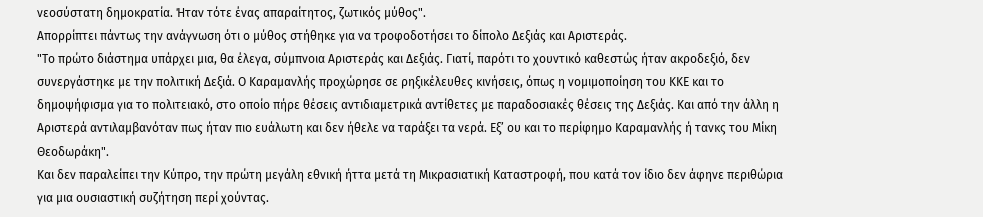νεοσύστατη δημοκρατία. Ήταν τότε ένας απαραίτητος, ζωτικός μύθος".
Απορρίπτει πάντως την ανάγνωση ότι ο μύθος στήθηκε για να τροφοδοτήσει το δίπολο Δεξιάς και Αριστεράς.
"Το πρώτο διάστημα υπάρχει μια, θα έλεγα, σύμπνοια Αριστεράς και Δεξιάς. Γιατί, παρότι το χουντικό καθεστώς ήταν ακροδεξιό, δεν συνεργάστηκε με την πολιτική Δεξιά. Ο Καραμανλής προχώρησε σε ρηξικέλευθες κινήσεις, όπως η νομιμοποίηση του ΚΚΕ και το δημοψήφισμα για το πολιτειακό, στο οποίο πήρε θέσεις αντιδιαμετρικά αντίθετες με παραδοσιακές θέσεις της Δεξιάς. Και από την άλλη η Αριστερά αντιλαμβανόταν πως ήταν πιο ευάλωτη και δεν ήθελε να ταράξει τα νερά. Εξ’ ου και το περίφημο Καραμανλής ή τανκς του Μίκη Θεοδωράκη".
Και δεν παραλείπει την Κύπρο, την πρώτη μεγάλη εθνική ήττα μετά τη Μικρασιατική Καταστροφή, που κατά τον ίδιο δεν άφηνε περιθώρια για μια ουσιαστική συζήτηση περί χούντας.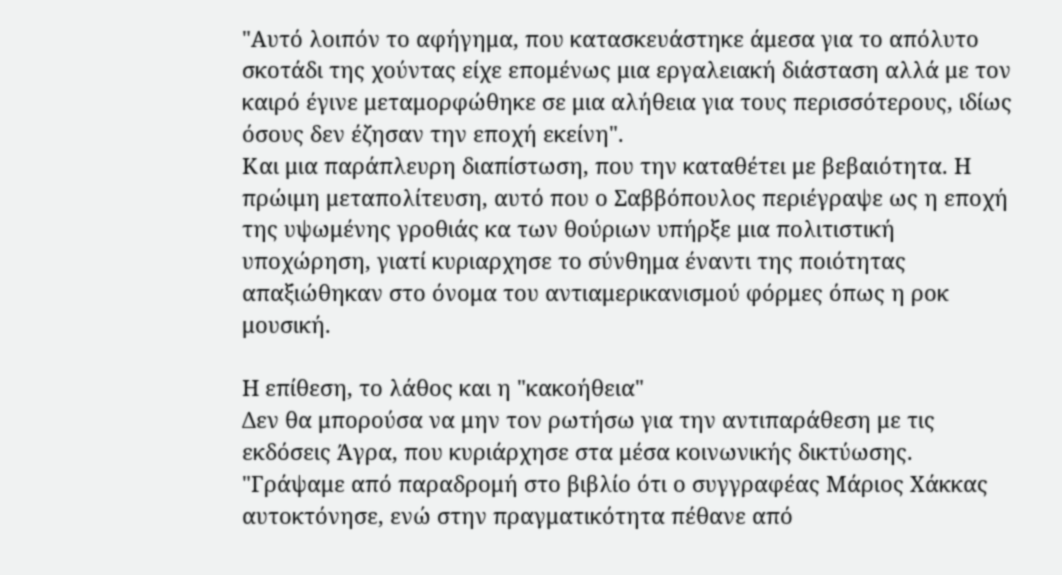"Αυτό λοιπόν το αφήγημα, που κατασκευάστηκε άμεσα για το απόλυτο σκοτάδι της χούντας είχε επομένως μια εργαλειακή διάσταση αλλά με τον καιρό έγινε μεταμορφώθηκε σε μια αλήθεια για τους περισσότερους, ιδίως όσους δεν έζησαν την εποχή εκείνη".
Και μια παράπλευρη διαπίστωση, που την καταθέτει με βεβαιότητα. Η πρώιμη μεταπολίτευση, αυτό που ο Σαββόπουλος περιέγραψε ως η εποχή της υψωμένης γροθιάς κα των θούριων υπήρξε μια πολιτιστική υποχώρηση, γιατί κυριαρχησε το σύνθημα έναντι της ποιότητας απαξιώθηκαν στο όνομα του αντιαμερικανισμού φόρμες όπως η ροκ μουσική.

Η επίθεση, το λάθος και η "κακοήθεια"
Δεν θα μπορούσα να μην τον ρωτήσω για την αντιπαράθεση με τις εκδόσεις Άγρα, που κυριάρχησε στα μέσα κοινωνικής δικτύωσης.
"Γράψαμε από παραδρομή στο βιβλίο ότι ο συγγραφέας Μάριος Χάκκας αυτοκτόνησε, ενώ στην πραγματικότητα πέθανε από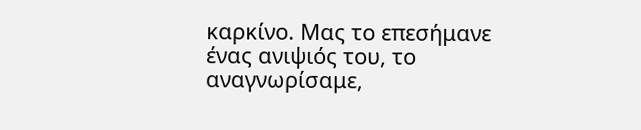καρκίνο. Μας το επεσήμανε ένας ανιψιός του, το αναγνωρίσαμε,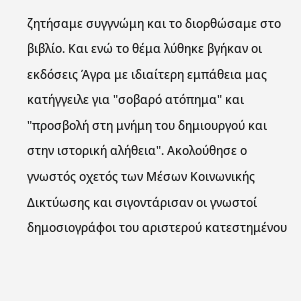ζητήσαμε συγγνώμη και το διορθώσαμε στο βιβλίο. Και ενώ το θέμα λύθηκε βγήκαν οι εκδόσεις Άγρα με ιδιαίτερη εμπάθεια μας κατήγγειλε για "σοβαρό ατόπημα" και "προσβολή στη μνήμη του δημιουργού και στην ιστορική αλήθεια". Ακολούθησε ο γνωστός οχετός των Μέσων Κοινωνικής Δικτύωσης και σιγοντάρισαν οι γνωστοί δημοσιογράφοι του αριστερού κατεστημένου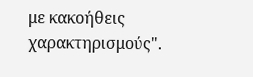με κακοήθεις χαρακτηρισμούς".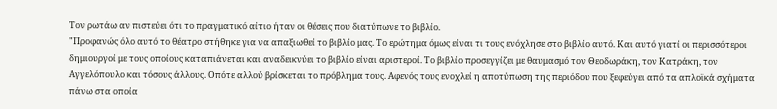Τον ρωτάω αν πιστεύει ότι το πραγματικό αίτιο ήταν οι θέσεις που διατύπωνε το βιβλίο.
"Προφανώς όλο αυτό το θέατρο στήθηκε για να απαξιωθεί το βιβλίο μας. Το ερώτημα όμως είναι τι τους ενόχλησε στο βιβλίο αυτό. Και αυτό γιατί οι περισσότεροι δημιουργοί με τους οποίους καταπιάνεται και αναδεικνύει το βιβλίο είναι αριστεροί. Το βιβλίο προσεγγίζει με θαυμασμό τον Θεοδωράκη, τον Κατράκη, τον Αγγελόπουλο και τόσους άλλους. Οπότε αλλού βρίσκεται το πρόβλημα τους. Αφενός τους ενοχλεί η αποτύπωση της περιόδου που ξεφεύγει από τα απλοϊκά σχήματα πάνω στα οποία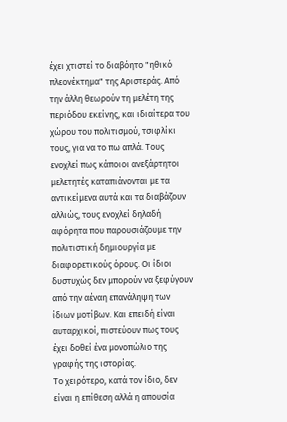έχει χτιστεί το διαβόητο "ηθικό πλεονέκτημα" της Αριστεράς. Από την άλλη θεωρούν τη μελέτη της περιόδου εκείνης, και ιδιαίτερα του χώρου του πολιτισμού, τσιφλίκι τους, για να το πω απλά. Τους ενοχλεί πως κάποιοι ανεξάρτητοι μελετητές καταπιάνονται με τα αντικείμενα αυτά και τα διαβάζουν αλλιώς, τους ενοχλεί δηλαδή αφόρητα που παρουσιάζουμε την πολιτιστική δημιουργία με διαφορετικούς όρους. Οι ίδιοι δυστυχώς δεν μπορούν να ξεφύγουν από την αέναη επανάληψη των ίδιων μοτίβων. Και επειδή είναι αυταρχικοί, πιστεύουν πως τους έχει δοθεί ένα μονοπώλιο της γραφής της ιστορίας.
Το χειρότερο, κατά τον ίδιο, δεν είναι η επίθεση αλλά η απουσία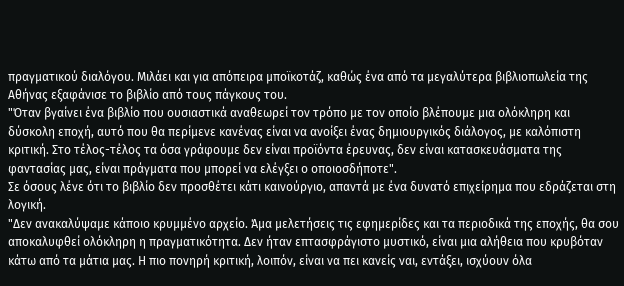πραγματικού διαλόγου. Μιλάει και για απόπειρα μποϊκοτάζ, καθώς ένα από τα μεγαλύτερα βιβλιοπωλεία της Αθήνας εξαφάνισε το βιβλίο από τους πάγκους του.
"Όταν βγαίνει ένα βιβλίο που ουσιαστικά αναθεωρεί τον τρόπο με τον οποίο βλέπουμε μια ολόκληρη και δύσκολη εποχή, αυτό που θα περίμενε κανένας είναι να ανοίξει ένας δημιουργικός διάλογος, με καλόπιστη κριτική. Στο τέλος-τέλος τα όσα γράφουμε δεν είναι προϊόντα έρευνας, δεν είναι κατασκευάσματα της φαντασίας μας, είναι πράγματα που μπορεί να ελέγξει ο οποιοσδήποτε".
Σε όσους λένε ότι το βιβλίο δεν προσθέτει κάτι καινούργιο, απαντά με ένα δυνατό επιχείρημα που εδράζεται στη λογική.
"Δεν ανακαλύψαμε κάποιο κρυμμένο αρχείο. Άμα μελετήσεις τις εφημερίδες και τα περιοδικά της εποχής, θα σου αποκαλυφθεί ολόκληρη η πραγματικότητα. Δεν ήταν επτασφράγιστο μυστικό, είναι μια αλήθεια που κρυβόταν κάτω από τα μάτια μας. Η πιο πονηρή κριτική, λοιπόν, είναι να πει κανείς ναι, εντάξει, ισχύουν όλα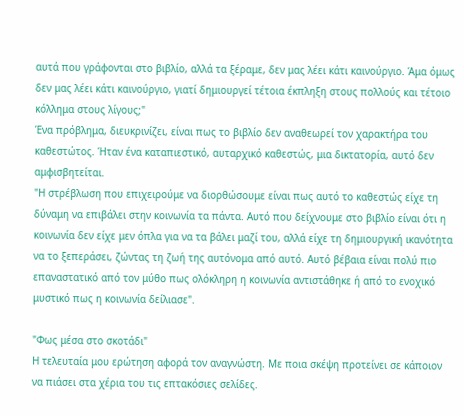αυτά που γράφονται στο βιβλίο, αλλά τα ξέραμε, δεν μας λέει κάτι καινούργιο. Άμα όμως δεν μας λέει κάτι καινούργιο, γιατί δημιουργεί τέτοια έκπληξη στους πολλούς και τέτοιο κόλλημα στους λίγους;"
Ένα πρόβλημα, διευκρινίζει, είναι πως το βιβλίο δεν αναθεωρεί τον χαρακτήρα του καθεστώτος. Ήταν ένα καταπιεστικό, αυταρχικό καθεστώς, μια δικτατορία, αυτό δεν αμφισβητείται.
"Η στρέβλωση που επιχειρούμε να διορθώσουμε είναι πως αυτό το καθεστώς είχε τη δύναμη να επιβάλει στην κοινωνία τα πάντα. Αυτό που δείχνουμε στο βιβλίο είναι ότι η κοινωνία δεν είχε μεν όπλα για να τα βάλει μαζί του, αλλά είχε τη δημιουργική ικανότητα να το ξεπεράσει, ζώντας τη ζωή της αυτόνομα από αυτό. Αυτό βέβαια είναι πολύ πιο επαναστατικό από τον μύθο πως ολόκληρη η κοινωνία αντιστάθηκε ή από το ενοχικό μυστικό πως η κοινωνία δείλιασε".

"Φως μέσα στο σκοτάδι"
Η τελευταία μου ερώτηση αφορά τον αναγνώστη. Με ποια σκέψη προτείνει σε κάποιον να πιάσει στα χέρια του τις επτακόσιες σελίδες.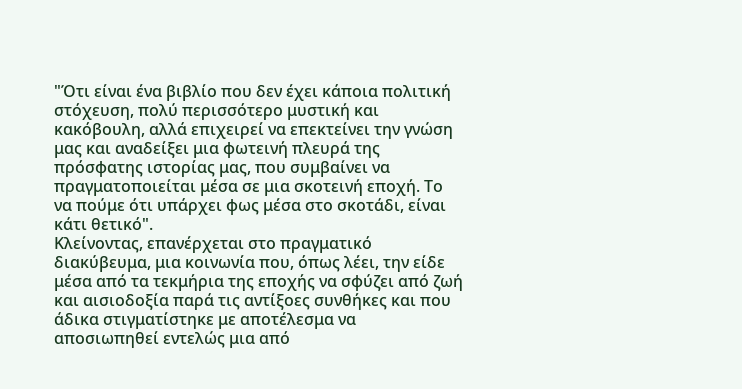"Ότι είναι ένα βιβλίο που δεν έχει κάποια πολιτική στόχευση, πολύ περισσότερο μυστική και κακόβουλη, αλλά επιχειρεί να επεκτείνει την γνώση μας και αναδείξει μια φωτεινή πλευρά της πρόσφατης ιστορίας μας, που συμβαίνει να πραγματοποιείται μέσα σε μια σκοτεινή εποχή. Το να πούμε ότι υπάρχει φως μέσα στο σκοτάδι, είναι κάτι θετικό".
Κλείνοντας, επανέρχεται στο πραγματικό διακύβευμα, μια κοινωνία που, όπως λέει, την είδε μέσα από τα τεκμήρια της εποχής να σφύζει από ζωή και αισιοδοξία παρά τις αντίξοες συνθήκες και που άδικα στιγματίστηκε με αποτέλεσμα να αποσιωπηθεί εντελώς μια από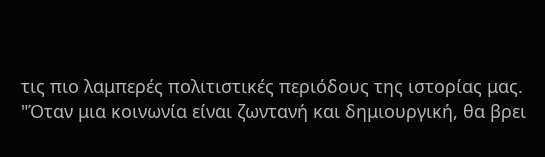τις πιο λαμπερές πολιτιστικές περιόδους της ιστορίας μας.
"Όταν μια κοινωνία είναι ζωντανή και δημιουργική, θα βρει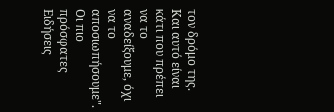τον δρόμο της. Και αυτό είναι κάτι που πρέπει να το αναδείξουμε, όχι να το αποσιωπήσουμε".
Οι πιο πρόσφατες Ειδήσεις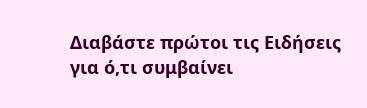Διαβάστε πρώτοι τις Ειδήσεις για ό,τι συμβαίνει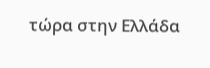τώρα στην Ελλάδα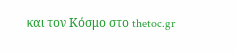και τον Κόσμο στο thetoc.gr